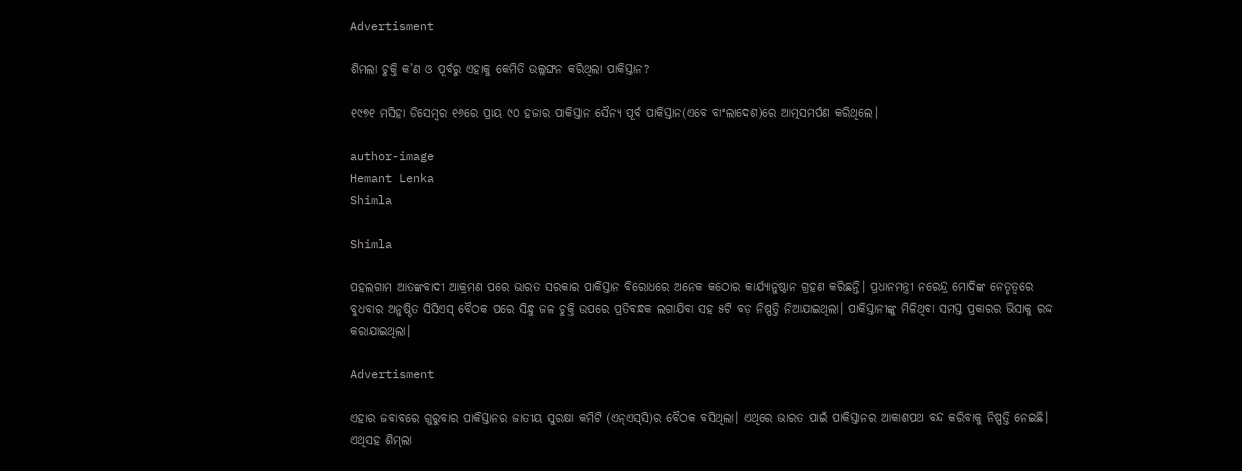Advertisment

ଶିମଲା ଚୁକ୍ତି କ’ଣ ଓ ପୂର୍ବରୁ ଏହାକୁ କେମିତି ଉଲ୍ଲଙ୍ଘନ କରିଥିଲା ପାକିସ୍ତାନ?

୧୯୭୧ ମସିହା ଡିସେମ୍ବର ୧୬ରେ ପ୍ରାୟ ୯୦ ହଜାର ପାକିସ୍ତାନ ସୈନ୍ୟ ପୂର୍ବ ପାକିସ୍ତାନ(ଏବେ ବାଂଲାଦେଶ)ରେ ଆତ୍ମସମର୍ପଣ କରିଥିଲେ।

author-image
Hemant Lenka
Shimla

Shimla

ପହଲଗାମ ଆତଙ୍କବାଦୀ ଆକ୍ରମଣ ପରେ ଭାରତ ସରକାର ପାକିସ୍ତାନ ବିରୋଧରେ ଅନେକ କଠୋର କାର୍ଯ୍ୟାନୁଷ୍ଠାନ ଗ୍ରହଣ କରିଛନ୍ତି। ପ୍ରଧାନମନ୍ତ୍ରୀ ନରେନ୍ଦ୍ର ମୋଦିଙ୍କ ନେତୃତ୍ୱରେ ବୁଧବାର ଅନୁଷ୍ଠିତ ସିସିଏସ୍ ବୈଠକ ପରେ ସିନ୍ଧୁ ଜଳ ଚୁକ୍ତି ଉପରେ ପ୍ରତିବନ୍ଧକ ଲଗାଯିବା ସହ ୫ଟି ବଡ଼ ନିଷ୍ପତ୍ତି ନିଆଯାଇଥିଲା। ପାକିସ୍ତାନୀଙ୍କୁ ମିଳିଥିବା ସମସ୍ତ ପ୍ରକାରର ଭିସାକୁ ରଦ୍ଦ କରାଯାଇଥିଲା।

Advertisment

ଏହାର ଜବାବରେ ଗୁରୁବାର ପାକିସ୍ତାନର ଜାତୀୟ ସୁରକ୍ଷା କମିଟି (ଏନ୍‌ଏସ୍‌ସି)ର ବୈଠକ ବସିଥିଲା। ଏଥିରେ ଭାରତ ପାଇଁ ପାକିସ୍ତାନର ଆକାଶପଥ ବନ୍ଦ କରିବାକୁ ନିଷ୍ପତ୍ତି ନେଇଛି। ଏଥିସହ ଶିମ୍‌ଲା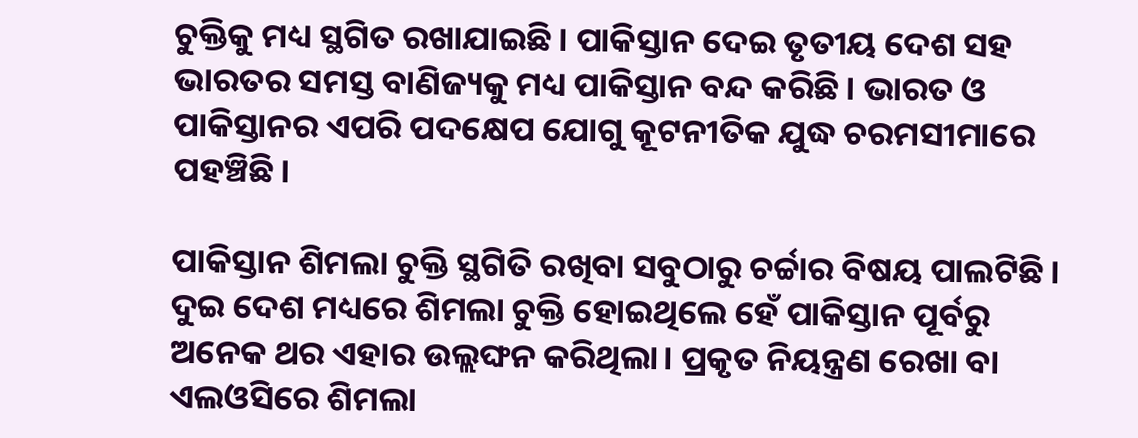ଚୁକ୍ତିକୁ ମଧ୍ୟ ସ୍ଥଗିତ ରଖାଯାଇଛି। ପାକିସ୍ତାନ ଦେଇ ତୃତୀୟ ଦେଶ ସହ ଭାରତର ସମସ୍ତ ବାଣିଜ୍ୟକୁ ମଧ୍ୟ ପାକିସ୍ତାନ ବନ୍ଦ କରିଛି। ଭାରତ ଓ ପାକିସ୍ତାନର ଏପରି ପଦକ୍ଷେପ ଯୋଗୁ କୂଟନୀତିକ ଯୁଦ୍ଧ ଚରମସୀମାରେ ପହଞ୍ଚିଛି।

ପାକିସ୍ତାନ ଶିମଲା ଚୁକ୍ତି ସ୍ଥଗିତି ରଖିବା ସବୁଠାରୁ ଚର୍ଚ୍ଚାର ବିଷୟ ପାଲଟିଛି। ଦୁଇ ଦେଶ ମଧ୍ୟରେ ଶିମଲା ଚୁକ୍ତି ହୋଇଥିଲେ ହେଁ ପାକିସ୍ତାନ ପୂର୍ବରୁ ଅନେକ ଥର ଏହାର ଉଲ୍ଲଙ୍ଘନ କରିଥିଲା। ପ୍ରକୃତ ନିୟନ୍ତ୍ରଣ ରେଖା ବା ଏଲଓସିରେ ଶିମଲା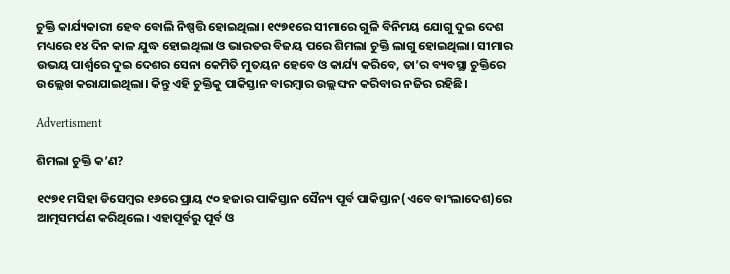ଚୁକ୍ତି କାର୍ଯ୍ୟକାରୀ ହେବ ବୋଲି ନିଷ୍ପତ୍ତି ହୋଇଥିଲା। ୧୯୭୧ରେ ସୀମାରେ ଗୁଳି ବିନିମୟ ଯୋଗୁ ଦୁଇ ଦେଶ ମଧ୍ୟରେ ୧୪ ଦିନ କାଳ ଯୁଦ୍ଧ ହୋଇଥିଲା ଓ ଭାରତର ବିଜୟ ପରେ ଶିମଲା ଚୁକ୍ତି ଲାଗୁ ହୋଇଥିଲା। ସୀମାର ଉଭୟ ପାର୍ଶ୍ୱରେ ଦୁଇ ଦେଶର ସେନା କେମିତି ମୁତୟନ ହେବେ ଓ କାର୍ଯ୍ୟ କରିବେ, ତା’ର ବ୍ୟବସ୍ଥା ଚୁକ୍ତିରେ ଉଲ୍ଲେଖ କରାଯାଇଥିଲା। କିନ୍ତୁ ଏହି ଚୁକ୍ତିକୁ ପାକିସ୍ତାନ ବାରମ୍ବାର ଉଲ୍ଲଙ୍ଘନ କରିବାର ନଜିର ରହିଛି।

Advertisment

ଶିମଲା ଚୁକ୍ତି କ’ଣ?

୧୯୭୧ ମସିହା ଡିସେମ୍ବର ୧୬ରେ ପ୍ରାୟ ୯୦ ହଜାର ପାକିସ୍ତାନ ସୈନ୍ୟ ପୂର୍ବ ପାକିସ୍ତାନ(ଏବେ ବାଂଲାଦେଶ)ରେ ଆତ୍ମସମର୍ପଣ କରିଥିଲେ। ଏହାପୂର୍ବରୁ ପୂର୍ବ ଓ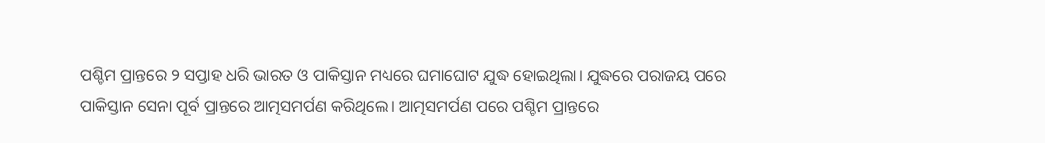ପଶ୍ଚିମ ପ୍ରାନ୍ତରେ ୨ ସପ୍ତାହ ଧରି ଭାରତ ଓ ପାକିସ୍ତାନ ମଧ୍ୟରେ ଘମାଘୋଟ ଯୁଦ୍ଧ ହୋଇଥିଲା। ଯୁଦ୍ଧରେ ପରାଜୟ ପରେ ପାକିସ୍ତାନ ସେନା ପୂର୍ବ ପ୍ରାନ୍ତରେ ଆତ୍ମସମର୍ପଣ କରିଥିଲେ। ଆତ୍ମସମର୍ପଣ ପରେ ପଶ୍ଚିମ ପ୍ରାନ୍ତରେ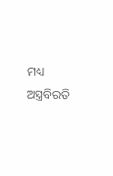ମଧ୍ୟ ଅସ୍ତ୍ରବିରତି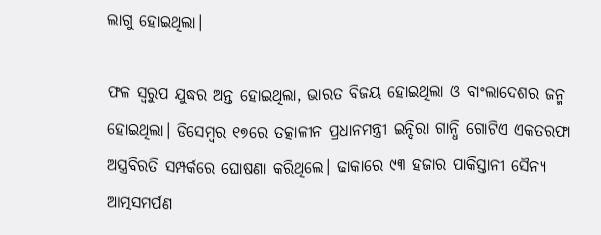ଲାଗୁ ହୋଇଥିଲା।

ଫଳ ସ୍ୱରୁପ ଯୁଦ୍ଧର ଅନ୍ତ ହୋଇଥିଲା, ଭାରତ ବିଜୟ ହୋଇଥିଲା ଓ ବାଂଲାଦେଶର ଜନ୍ମ ହୋଇଥିଲା। ଡିସେମ୍ବର ୧୭ରେ ତତ୍କାଳୀନ ପ୍ରଧାନମନ୍ତ୍ରୀ ଇନ୍ଦିରା ଗାନ୍ଧି ଗୋଟିଏ ଏକତରଫା ଅସ୍ତ୍ରବିରତି ସମ୍ପର୍କରେ ଘୋଷଣା କରିଥିଲେ। ଢାକାରେ ୯୩ ହଜାର ପାକିସ୍ତାନୀ ସୈନ୍ୟ ଆତ୍ମସମର୍ପଣ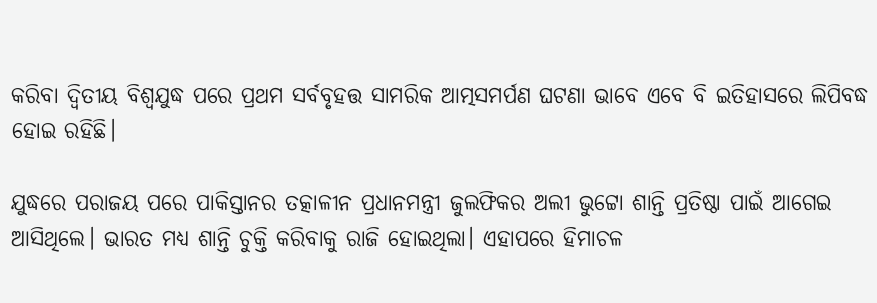କରିବା ଦ୍ୱିତୀୟ ବିଶ୍ୱଯୁଦ୍ଧ ପରେ ପ୍ରଥମ ସର୍ବବୃହତ୍ତ ସାମରିକ ଆତ୍ମସମର୍ପଣ ଘଟଣା ଭାବେ ଏବେ ବି ଇତିହାସରେ ଲିପିବଦ୍ଧ ହୋଇ ରହିଛି।

ଯୁଦ୍ଧରେ ପରାଜୟ ପରେ ପାକିସ୍ତାନର ତତ୍କାଳୀନ ପ୍ରଧାନମନ୍ତ୍ରୀ ଜୁଲଫିକର ଅଲୀ ଭୁଟ୍ଟୋ ଶାନ୍ତି ପ୍ରତିଷ୍ଠା ପାଇଁ ଆଗେଇ ଆସିଥିଲେ। ଭାରତ ମଧ୍ୟ ଶାନ୍ତି ଚୁକ୍ତି କରିବାକୁ ରାଜି ହୋଇଥିଲା। ଏହାପରେ ହିମାଚଳ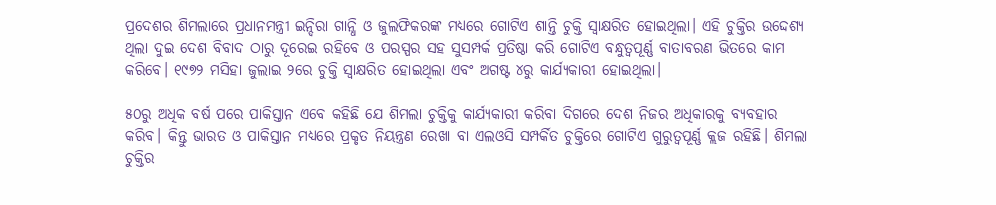ପ୍ରଦେଶର ଶିମଲାରେ ପ୍ରଧାନମନ୍ତ୍ରୀ ଇନ୍ଦିରା ଗାନ୍ଧି ଓ ଜୁଲଫିକରଙ୍କ ମଧ୍ୟରେ ଗୋଟିଏ ଶାନ୍ତି ଚୁକ୍ତି ସ୍ୱାକ୍ଷରିତ ହୋଇଥିଲା। ଏହି ଚୁକ୍ତିର ଉଦ୍ଦେଶ୍ୟ ଥିଲା ଦୁଇ ଦେଶ ବିବାଦ ଠାରୁ ଦୂରେଇ ରହିବେ ଓ ପରସ୍ପର ସହ ସୁସମ୍ପର୍କ ପ୍ରତିଷ୍ଠା କରି ଗୋଟିଏ ବନ୍ଧୁତ୍ୱପୂର୍ଣ୍ଣ ବାତାବରଣ ଭିତରେ କାମ କରିବେ। ୧୯୭୨ ମସିହା ଜୁଲାଇ ୨ରେ ଚୁକ୍ତି ସ୍ୱାକ୍ଷରିତ ହୋଇଥିଲା ଏବଂ ଅଗଷ୍ଟ ୪ରୁ କାର୍ଯ୍ୟକାରୀ ହୋଇଥିଲା।

୫୦ରୁ ଅଧିକ ବର୍ଷ ପରେ ପାକିସ୍ତାନ ଏବେ କହିଛି ଯେ ଶିମଲା ଚୁକ୍ତିକୁ କାର୍ଯ୍ୟକାରୀ କରିବା ଦିଗରେ ଦେଶ ନିଜର ଅଧିକାରକୁ ବ୍ୟବହାର କରିବ। କିନ୍ତୁ ଭାରତ ଓ ପାକିସ୍ତାନ ମଧ୍ୟରେ ପ୍ରକୃତ ନିୟନ୍ତ୍ରଣ ରେଖା ବା ଏଲଓସି ସମ୍ପର୍କିତ ଚୁକ୍ତିରେ ଗୋଟିଏ ଗୁରୁତ୍ୱପୂର୍ଣ୍ଣ କ୍ଲଜ ରହିଛି। ଶିମଲା ଚୁକ୍ତିର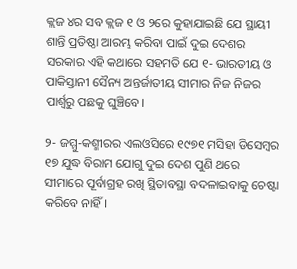କ୍ଲଜ ୪ର ସବ କ୍ଲଜ ୧ ଓ ୨ରେ କୁହାଯାଇଛି ଯେ ସ୍ଥାୟୀ ଶାନ୍ତି ପ୍ରତିଷ୍ଠା ଆରମ୍ଭ କରିବା ପାଇଁ ଦୁଇ ଦେଶର ସରକାର ଏହି କଥାରେ ସହମତି ଯେ ୧- ଭାରତୀୟ ଓ ପାକିସ୍ତାନୀ ସୈନ୍ୟ ଅନ୍ତର୍ଜାତୀୟ ସୀମାର ନିଜ ନିଜର ପାର୍ଶ୍ୱରୁ ପଛକୁ ଘୁଞ୍ଚିବେ।

୨- ଜମ୍ମୁ-କଶ୍ମୀରର ଏଲଓସିରେ ୧୯୭୧ ମସିହା ଡିସେମ୍ବର ୧୭ ଯୁଦ୍ଧ ବିରାମ ଯୋଗୁ ଦୁଇ ଦେଶ ପୁଣି ଥରେ ସୀମାରେ ପୂର୍ବାଗ୍ରହ ରଖି ସ୍ଥିତାବସ୍ଥା ବଦଳାଇବାକୁ ଚେଷ୍ଟା କରିବେ ନାହିଁ।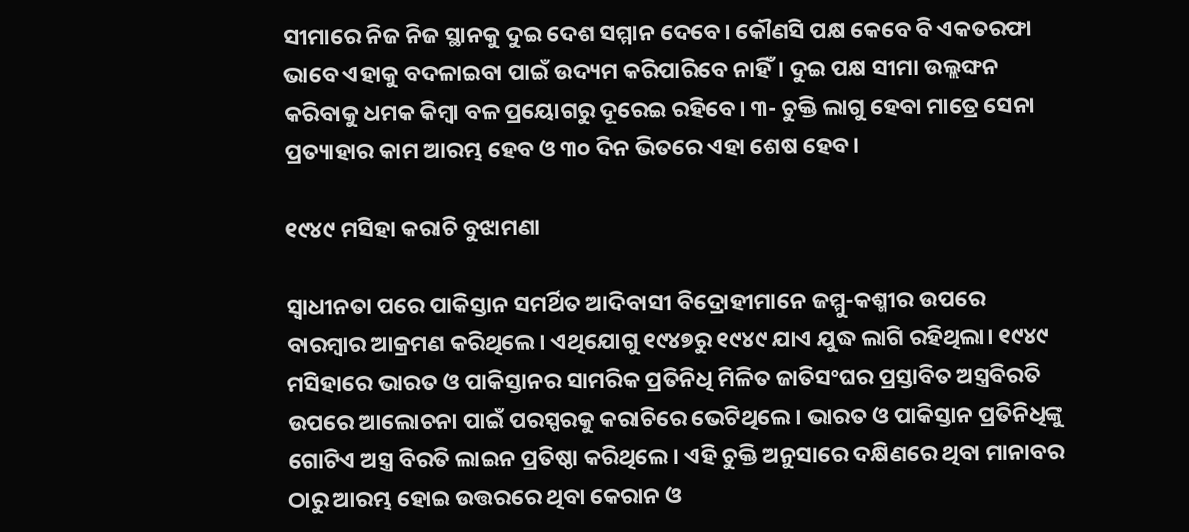ସୀମାରେ ନିଜ ନିଜ ସ୍ଥାନକୁ ଦୁଇ ଦେଶ ସମ୍ମାନ ଦେବେ। କୌଣସି ପକ୍ଷ କେବେ ବି ଏକତରଫା ଭାବେ ଏହାକୁ ବଦଳାଇବା ପାଇଁ ଉଦ୍ୟମ କରିପାରିବେ ନାହିଁ। ଦୁଇ ପକ୍ଷ ସୀମା ଉଲ୍ଲଙ୍ଘନ କରିବାକୁ ଧମକ କିମ୍ବା ବଳ ପ୍ରୟୋଗରୁ ଦୂରେଇ ରହିବେ। ୩- ଚୁକ୍ତି ଲାଗୁ ହେବା ମାତ୍ରେ ସେନା ପ୍ରତ୍ୟାହାର କାମ ଆରମ୍ଭ ହେବ ଓ ୩୦ ଦିନ ଭିତରେ ଏହା ଶେଷ ହେବ।

୧୯୪୯ ମସିହା କରାଚି ବୁଝାମଣା

ସ୍ୱାଧୀନତା ପରେ ପାକିସ୍ତାନ ସମର୍ଥିତ ଆଦିବାସୀ ବିଦ୍ରୋହୀମାନେ ଜମ୍ମୁ-କଶ୍ମୀର ଉପରେ ବାରମ୍ବାର ଆକ୍ରମଣ କରିଥିଲେ। ଏଥିଯୋଗୁ ୧୯୪୭ରୁ ୧୯୪୯ ଯାଏ ଯୁଦ୍ଧ ଲାଗି ରହିଥିଲା। ୧୯୪୯ ମସିହାରେ ଭାରତ ଓ ପାକିସ୍ତାନର ସାମରିକ ପ୍ରତିନିଧି ମିଳିତ ଜାତିସଂଘର ପ୍ରସ୍ତାବିତ ଅସ୍ତ୍ରବିରତି ଉପରେ ଆଲୋଚନା ପାଇଁ ପରସ୍ପରକୁ କରାଚିରେ ଭେଟିଥିଲେ। ଭାରତ ଓ ପାକିସ୍ତାନ ପ୍ରତିନିଧିଙ୍କୁ ଗୋଟିଏ ଅସ୍ତ୍ର ବିରତି ଲାଇନ ପ୍ରତିଷ୍ଠା କରିଥିଲେ। ଏହି ଚୁକ୍ତି ଅନୁସାରେ ଦକ୍ଷିଣରେ ଥିବା ମାନାବର ଠାରୁ ଆରମ୍ଭ ହୋଇ ଉତ୍ତରରେ ଥିବା କେରାନ ଓ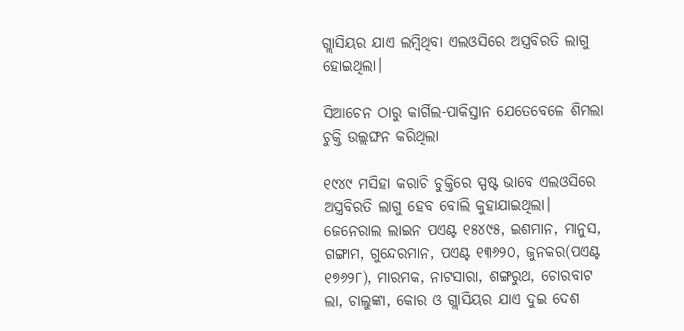ଗ୍ଲାସିୟର ଯାଏ ଲମ୍ବିଥିବା ଏଲଓସିରେ ଅସ୍ତ୍ରବିରତି ଲାଗୁ ହୋଇଥିଲା।

ସିଆଚେନ ଠାରୁ କାର୍ଗିଲ-ପାକିସ୍ତାନ ଯେତେବେଳେ ଶିମଲା ଚୁକ୍ତି ଉଲ୍ଲଙ୍ଘନ କରିଥିଲା

୧୯୪୯ ମସିହା କରାଚି ଚୁକ୍ତିରେ ସ୍ପଷ୍ଟ ଭାବେ ଏଲଓସିରେ ଅସ୍ତ୍ରବିରତି ଲାଗୁ ହେବ ବୋଲି କୁହାଯାଇଥିଲା। ଜେନେରାଲ ଲାଇନ ପଏଣ୍ଟ ୧୫୪୯୫, ଇଶମାନ, ମାନୁସ, ଗଙ୍ଗାମ, ଗୁନ୍ଦେରମାନ, ପଏଣ୍ଟ ୧୩୬୨୦, ଜୁନକର(ପଏଣ୍ଟ ୧୭୬୨୮), ମାରମକ, ନାଟସାରା, ଶଙ୍ଗରୁଥ, ଚୋରବାଟ ଲା, ଚାଲୁଙ୍କା, କୋର ଓ ଗ୍ଲାସିୟର ଯାଏ ଦୁଇ ଦେଶ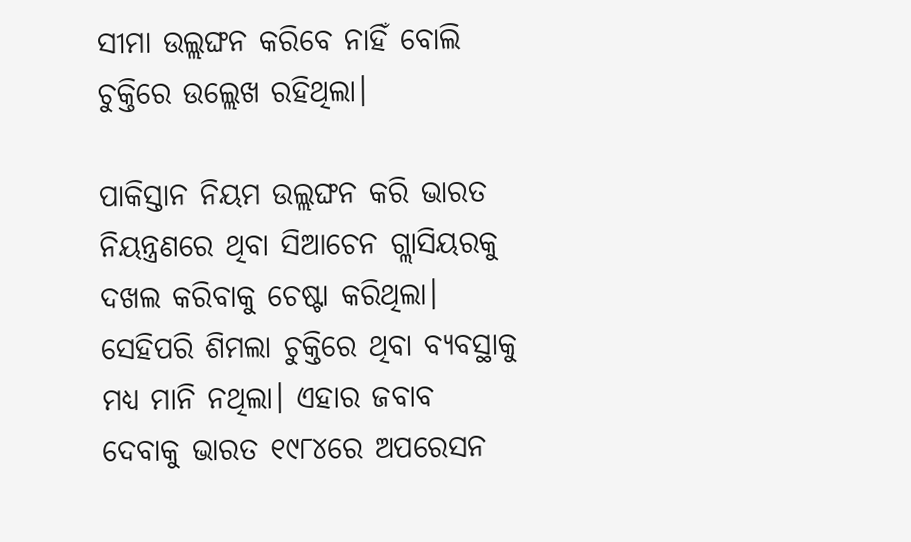ସୀମା ଉଲ୍ଲଙ୍ଘନ କରିବେ ନାହିଁ ବୋଲି ଚୁକ୍ତିରେ ଉଲ୍ଲେଖ ରହିଥିଲା।

ପାକିସ୍ତାନ ନିୟମ ଉଲ୍ଲଙ୍ଘନ କରି ଭାରତ ନିୟନ୍ତ୍ରଣରେ ଥିବା ସିଆଚେନ ଗ୍ଲାସିୟରକୁ ଦଖଲ କରିବାକୁ ଚେଷ୍ଟା କରିଥିଲା। ସେହିପରି ଶିମଲା ଚୁକ୍ତିରେ ଥିବା ବ୍ୟବସ୍ଥାକୁ ମଧ୍ୟ ମାନି ନଥିଲା। ଏହାର ଜବାବ ଦେବାକୁ ଭାରତ ୧୯୮୪ରେ ଅପରେସନ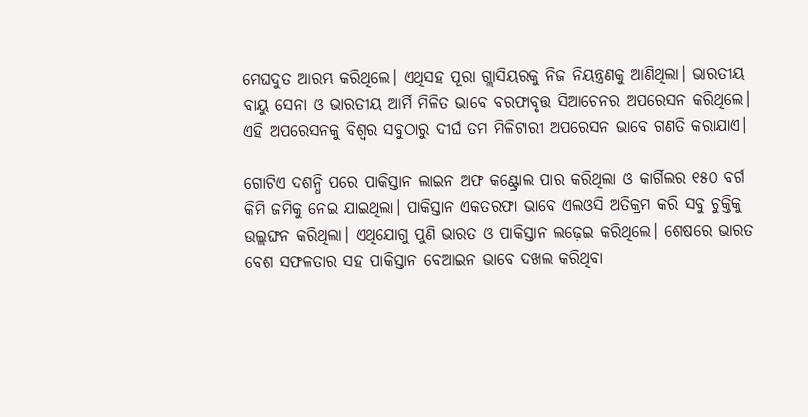ମେଘଦୁତ ଆରମ୍ଭ କରିଥିଲେ। ଏଥିସହ ପୂରା ଗ୍ଲାସିୟରକୁ ନିଜ ନିୟନ୍ତ୍ରଣକୁ ଆଣିଥିଲା। ଭାରତୀୟ ବାୟୁ ସେନା ଓ ଭାରତୀୟ ଆର୍ମି ମିଳିତ ଭାବେ ବରଫାବୃତ୍ତ ସିଆଚେନର ଅପରେସନ କରିଥିଲେ। ଏହି ଅପରେସନକୁ ବିଶ୍ୱର ସବୁଠାରୁ ଦୀର୍ଘ ତମ ମିଳିଟାରୀ ଅପରେସନ ଭାବେ ଗଣତି କରାଯାଏ।

ଗୋଟିଏ ଦଶନ୍ଧି ପରେ ପାକିସ୍ତାନ ଲାଇନ ଅଫ କଣ୍ଟ୍ରୋଲ ପାର କରିଥିଲା ଓ କାର୍ଗିଲର ୧୫୦ ବର୍ଗ କିମି ଜମିକୁ ନେଇ ଯାଇଥିଲା। ପାକିସ୍ତାନ ଏକତରଫା ଭାବେ ଏଲଓସି ଅତିକ୍ରମ କରି ସବୁ ଚୁକ୍ତିକୁ ଉଲ୍ଲଙ୍ଘନ କରିଥିଲା। ଏଥିଯୋଗୁ ପୁଣି ଭାରତ ଓ ପାକିସ୍ତାନ ଲଢ଼େଇ କରିଥିଲେ। ଶେଷରେ ଭାରତ ବେଶ ସଫଳତାର ସହ ପାକିସ୍ତାନ ବେଆଇନ ଭାବେ ଦଖଲ କରିଥିବା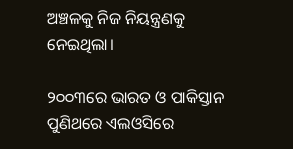ଅଞ୍ଚଳକୁ ନିଜ ନିୟନ୍ତ୍ରଣକୁ ନେଇଥିଲା।

୨୦୦୩ରେ ଭାରତ ଓ ପାକିସ୍ତାନ ପୁଣିଥରେ ଏଲଓସିରେ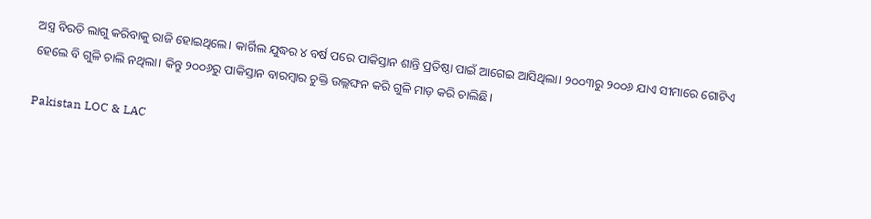ଅସ୍ତ୍ର ବିରତି ଲାଗୁ କରିବାକୁ ରାଜି ହୋଇଥିଲେ। କାର୍ଗିଲ ଯୁଦ୍ଧର ୪ ବର୍ଷ ପରେ ପାକିସ୍ତାନ ଶାନ୍ତି ପ୍ରତିଷ୍ଠା ପାଇଁ ଆଗେଇ ଆସିଥିଲା। ୨୦୦୩ରୁ ୨୦୦୬ ଯାଏ ସୀମାରେ ଗୋଟିଏ ହେଲେ ବି ଗୁଳି ଚାଲି ନଥିଲା। କିନ୍ତୁ ୨୦୦୬ରୁ ପାକିସ୍ତାନ ବାରମ୍ବାର ଚୁକ୍ତି ଉଲ୍ଲଙ୍ଘନ କରି ଗୁଳି ମାଡ଼ କରି ଚାଲିଛି।

Pakistan LOC & LAC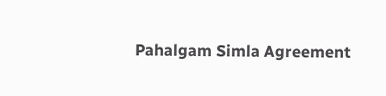Pahalgam Simla Agreement